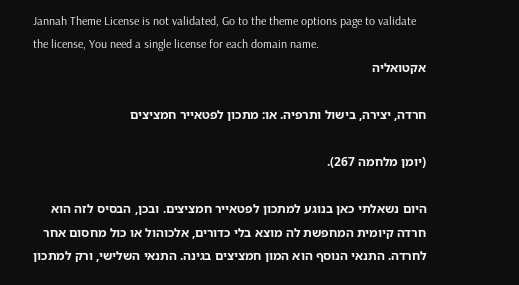Jannah Theme License is not validated, Go to the theme options page to validate the license, You need a single license for each domain name.
אקטואליה

חרדה, יצירה, בישול ותרפיה. או: מתכון לפטאייר חמציצים

(יומן מלחמה 267).

היום נשאלתי כאן בנוגע למתכון לפטאייר חמציצים. ובכן, הבסיס לזה הוא חרדה קיומית המחפשת לה מוצא בלי כדורים, אלכוהול או כול מחסום אחר לחרדה. התנאי הנוסף הוא המון חמציצים בגינה. התנאי השלישי, ורק למתכון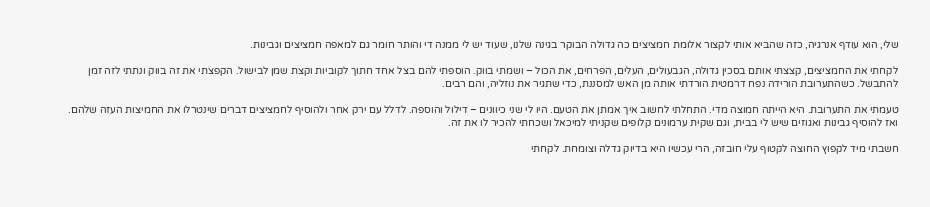שלי, הוא עודף אנרגיה, כזה שהביא אותי לקצור אלומת חמציצים כה גדולה הבוקר בגינה שלנו, שעוד יש לי ממנה די והותר חומר גם למאפה חמציצים וגבינות.

לקחתי את החמציצים, קצצתי אותם בסכין גדולה, הגבעולים, העלים, הפרחים, את הכול – ושמתי בווק. הוספתי להם בצל אחד חתוך לקוביות וקצת שמן לבישול. הקפצתי את זה בווק ונתתי לזה זמן להתבשל. כשהתערובת הורידה נפח דרמטית הורדתי אותה מן האש למסננת, כדי שתגיר את נוזליה, והם רבים.

טעמתי את התערובת. היא הייתה חמוצה מדי. התחלתי לחשוב איך אמתן את הטעם. היו לי שני כיוונים – דילול והוספה. לדלל עם ירק אחר ולהוסיף לחמציצים דברים שינטרלו את החמיצות העזה שלהם. ואז להוסיף גבינות ואגוזים שיש לי בבית, וגם שקית ערמונים קלופים שקניתי למיכאל ושכחתי להכיר לו את זה.

חשבתי מיד לקפוץ החוצה לקטוף עלי חובזה, הרי עכשיו היא בדיוק גדלה וצומחת. לקחתי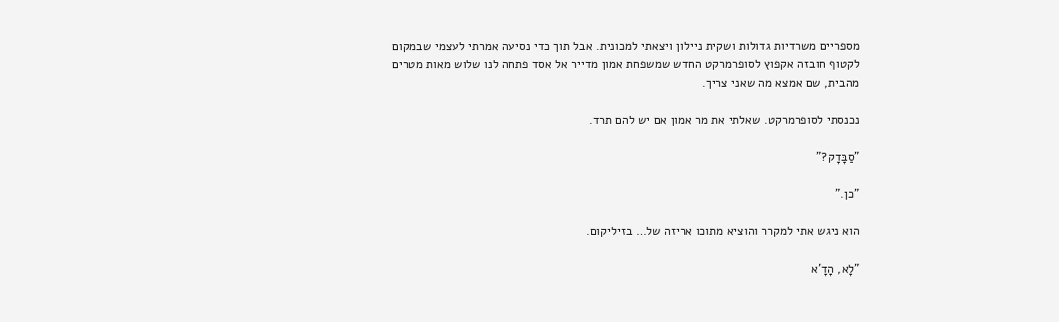מספריים משרדיות גדולות ושקית ניילון ויצאתי למכונית. אבל תוך כדי נסיעה אמרתי לעצמי שבמקום לקטוף חובזה אקפוץ לסופרמרקט החדש שמשפחת אמון מדייר אל אסד פתחה לנו שלוש מאות מטרים מהבית, שם אמצא מה שאני צריך.

נכנסתי לסופרמרקט. שאלתי את מר אמון אם יש להם תרד.

"סַבָּדָק?"

"כן."

הוא ניגש אתי למקרר והוציא מתוכו אריזה של… בזיליקום.

"לָא, הָדָ'א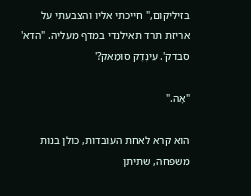בזיליקום," חייכתי אליו והצבעתי על אריזת תרד תאילנדי במדף מעליה. "הדא' סבדק'. עִינְדֶק סוּמַאק?'

"אָה."

הוא קרא לאחת העובדות, כולן בנות משפחה, שתיתן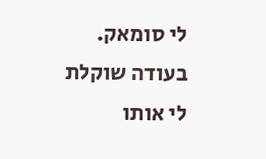לי סומאק. בעודה שוקלת לי אותו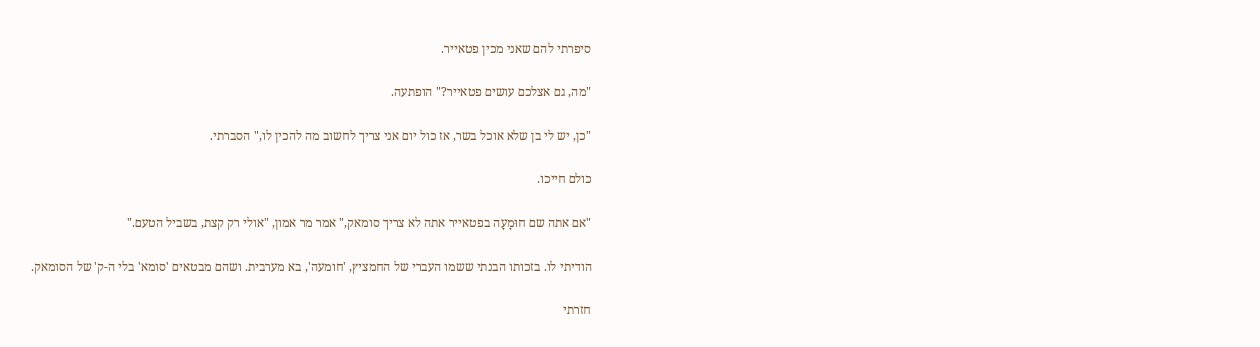סיפרתי להם שאני מכין פטאייר.

"מה, גם אצלכם עושים פטאייר?" הופתעה.

"כן, יש לי בן שלא אוכל בשר, אז כול יום אני צריך לחשוב מה להכין לו," הסברתי.

כולם חייכו.

"אם אתה שם חוּמָעָה בפטאייר אתה לא צריך סומאק," אמר מר אמון, "אולי רק קצת, בשביל הטעם."

הודיתי לו. בזכותו הבנתי ששמו העברי של החמציץ, 'חומעה', בא מערבית. ושהם מבטאים 'סומא' בלי ה-ק' של הסומאק.

חזרתי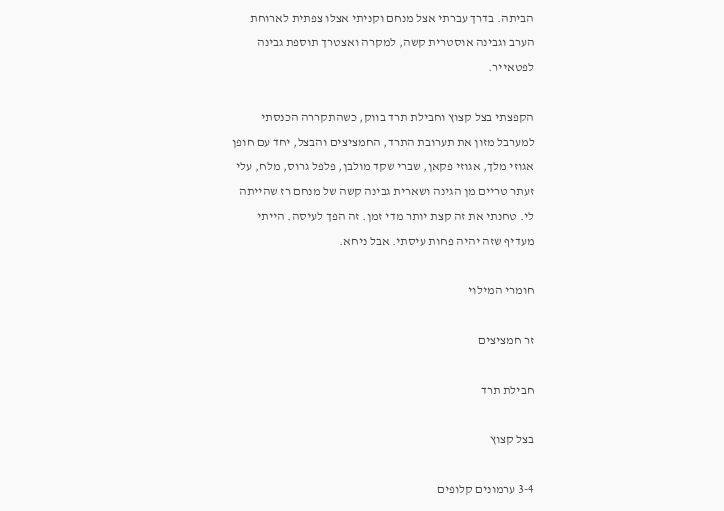הביתה. בדרך עברתי אצל מנחם וקניתי אצלו צפתית לארוחת הערב וגבינה אוסטרית קשה, למקרה ואצטרך תוספת גבינה לפטאייר.

הקפצתי בצל קצוץ וחבילת תרד בווק, כשהתקררה הכנסתי למערבל מזון את תערובת התרד, החמציצים והבצל, יחד עם חופן אגוזי מלך, אגוזי פקאן, שברי שקד מולבן, פלפל גרוס, מלח, עלי זעתר טריים מן הגינה ושארית גבינה קשה של מנחם רז שהייתה לי. טחנתי את זה קצת יותר מדי זמן. זה הפך לעיסה. הייתי מעדיף שזה יהיה פחות עיסתי. אבל ניחא.

חומרי המילוי

זר חמציצים

חבילת תרד

בצל קצוץ

3-4 ערמונים קלופים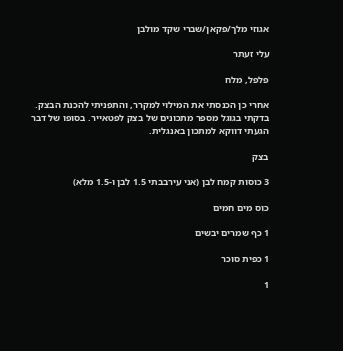אגוזי מלך/פקאן/שברי שקד מולבן

עלי זעתר

פלפל, מלח

אחרי כן הכנסתי את המילוי למקרר, והתפניתי להכנת הבצק. בדקתי בגוגל מספר מתכונים של בצק לפטאייר. בסופו של דבר הגעתי דווקא למתכון באנגלית.

בצק

3 כוסות קמח לבן (אני עירבבתי 1.5 לבן ו-1.5 מלא)

כוס מים חמים

1 כף שמרים יבשים

1 כפית סוכר

1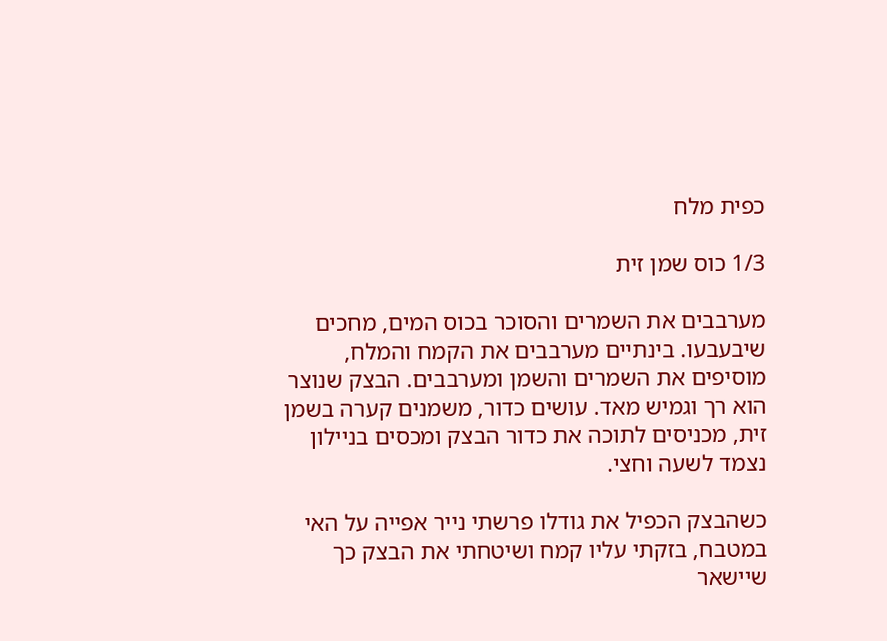כפית מלח

1/3 כוס שמן זית

מערבבים את השמרים והסוכר בכוס המים, מחכים שיבעבעו. בינתיים מערבבים את הקמח והמלח, מוסיפים את השמרים והשמן ומערבבים. הבצק שנוצר הוא רך וגמיש מאד. עושים כדור, משמנים קערה בשמן זית, מכניסים לתוכה את כדור הבצק ומכסים בניילון נצמד לשעה וחצי.

כשהבצק הכפיל את גודלו פרשתי נייר אפייה על האי במטבח, בזקתי עליו קמח ושיטחתי את הבצק כך שיישאר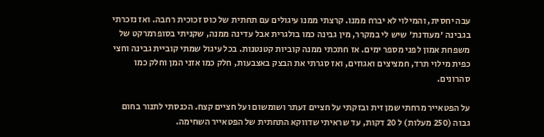עבה יחסית, והמילוי לא יברח ממנו. קרצתי ממנו עיגולים עם תחתית של כוס זכוכית רחבה. ואז נזכרתי בגבינה 'מעודנת' שיש לי במקרר, מין גבינה כמו בולגרית אבל עדינה ממנה, שקניתי בסופרמרקט של משפחת אמון לפני מספר ימים. אז חתכתי ממנה קוביות קטנטנות. בכל עיגול שמתי קוביית גבינה וחצי כפית מילוי תרד, חמציצים ואגוזים, ואז סגרתי את הבצק באצבעות, חלק כמו אזני המן וחלק כמו סהרונים.

על הפטאייר מרחתי שמן זית ובזקתי על חציים זעתר ושומשום ועל חציים קצח. הכנסתי לתנור בחום גבוה (250 מעלות) ל 20 דקות, עד שראיתי שדווקא התחתית של הפטאייר השחימה.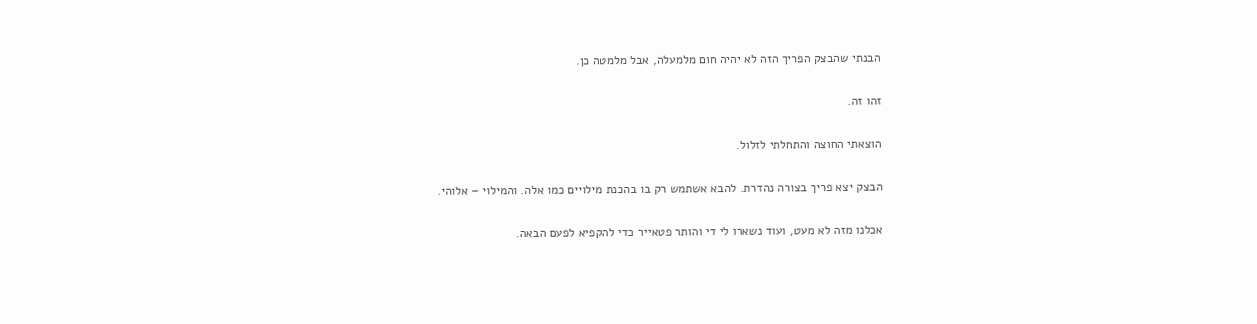הבנתי שהבצק הפריך הזה לא יהיה חום מלמעלה, אבל מלמטה כן.

זהו זה.

הוצאתי החוצה והתחלתי לזלול.

הבצק יצא פריך בצורה נהדרת. להבא אשתמש רק בו בהכנת מילויים כמו אלה. והמילוי – אלוהי.

אכלנו מזה לא מעט, ועוד נשארו לי די והותר פטאייר כדי להקפיא לפעם הבאה.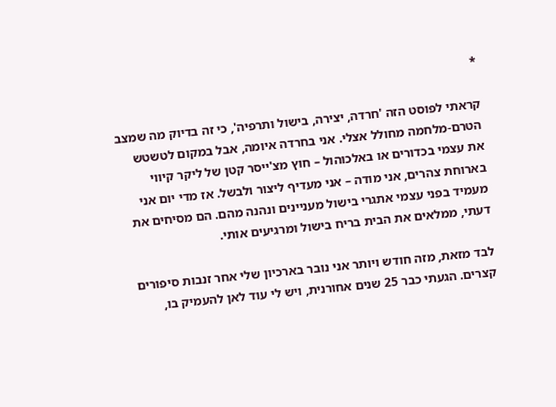*

קראתי לפוסט הזה 'חרדה, יצירה, בישול ותרפיה', כי זה בדיוק מה שמצב הטרם-מלחמה מחולל אצלי. אני בחרדה איומה, אבל במקום לטשטש את עצמי בכדורים או באלכוהול – חוץ מצ'ייסר קטן של ליקר קיווי בארוחת צהרים, אני מודה – אני מעדיף ליצור ולבשל. אז מדי יום אני מעמיד בפני עצמי אתגרי בישול מעניינים ונהנה מהם. הם מסיחים את דעתי, ממלאים את הבית בריח בישול ומרגיעים אותי.

לבד מזאת, מזה חודש ויותר אני נובר בארכיון שלי אחר זנבות סיפורים קצרים. הגעתי כבר 25 שנים אחורנית, ויש לי עוד לאן להעמיק בו,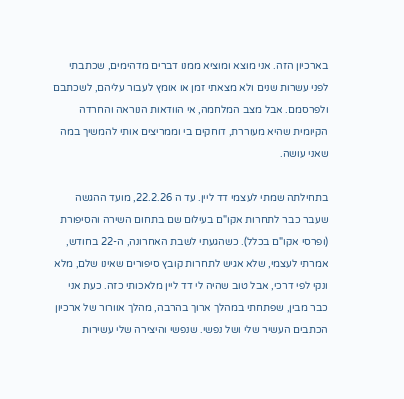בארכיון הזה. אני מוצא ומוציא ממנו דברים מדהימים, שכתבתי לפני עשרות שנים ולא מצאתי זמן או אומץ לעבור עליהם, לשכתבם ולפרסמם. אבל מצב המלחמה, אי הוודאות הנוראה והחרדה הקיומית שהיא מעוררת, דוחקים בי וממריצים אותי להמשיך במה שאני עושה.

בתחילתה שמתי לעצמי דד ליין. עד ה 22.2.26, מועד ההגשה שעבר כבר לתחרות אקו"ם בעילום שם בתחום השירה והסיפורת (ופרסי אקו"ם בכלל). כשהגעתי לשבת האחרונה, ה-22 בחודש, אמרתי לעצמי, שלא אגיש לתחרות קובץ סיפורים שאינו שלם, מלא ונקי לפי דרכי, אבל טוב שהיה לי דד ליין מלאכותי כזה. כעת אני כבר מבין, שפתחתי במהלך ארוך בהרבה, מהלך אוורור של ארכיון הכתבים העשיר שלי ושל נפשי. שנפשי והיצירה שלי עשירות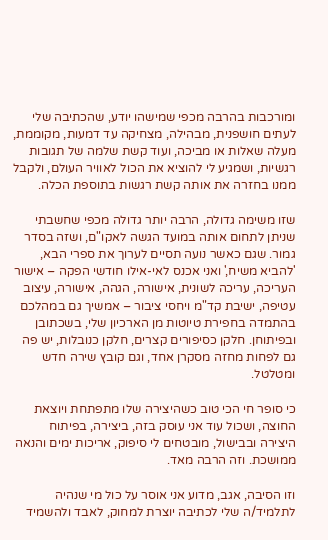ומורכבות בהרבה מכפי שמישהו יודע, שהכתיבה שלי לעתים חושפנית, מבהילה, מצחיקה עד דמעות, מקוממת, מעלה שאלות או מביכה, ועוד קשת שלמה של תגובות רגשיות, ושמגיע לי להוציא את הכול לאוויר העולם, ולקבל ממנו בחזרה את אותה קשת רגשות בתוספת הכלה.

שזו משימה גדולה, הרבה יותר גדולה מכפי שחשבתי שניתן לתחום אותה במועד הגשה לאקו"ם, ושזה בסדר גמור. שגם כאשר נועה תסיים לערוך את ספרי הבא, 'להביא משיח,' ואני אכנס לאי-אילו חודשי הפקה – אישור העריכה, עריכה לשונית, אישורה, הגהה, אישורה, עיצוב עטיפה, ישיבת קד"מ ויחסי ציבור – אמשיך גם במהלכם בהתמדה בחפירת טיוטות מן הארכיון שלי, בשכתובן ובפיתוחן. חלקן כסיפורים קצרים, חלקן כנובלות, יש פה גם לפחות מחזה מסקרן אחד, וגם קובץ שירה חדש ומטלטל.

כי סופר חי הכי טוב כשהיצירה שלו מתפתחת ויוצאת החוצה, ושכול עוד אני עוסק בזה, ביצירה, בפיתוח היצירה ובבישול, מובטחים לי סיפוק, אריכות ימים והנאה ממושכת. וזה הרבה מאד.

וזו הסיבה, אגב, מדוע אני אוסר על כול מי שנהיה לתלמיד/ה שלי לכתיבה יוצרת למחוק, לאבד ולהשמיד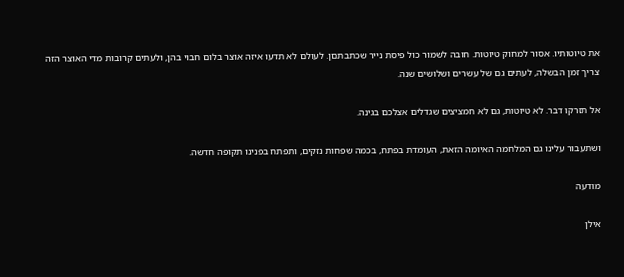את טיוטותיו. אסור למחוק טיוטות. חובה לשמור כול פיסת נייר שכתבתםן. לעולם לא תדעו איזה אוצר בלום חבוי בהן, ולעתים קרובות מדי האוצר הזה צריך זמן הבשלה, לעתים גם של עשרים ושלושים שנה.

אל תזרקו דבר. לא טיוטות, גם לא חמציצים שגדלים אצלכם בגינה.

ושתעבור עלינו גם המלחמה האיומה הזאת, העומדת בפתח, בכמה שפחות נזקים, ותפתח בפנינו תקופה חדשה.

מודעה

אילן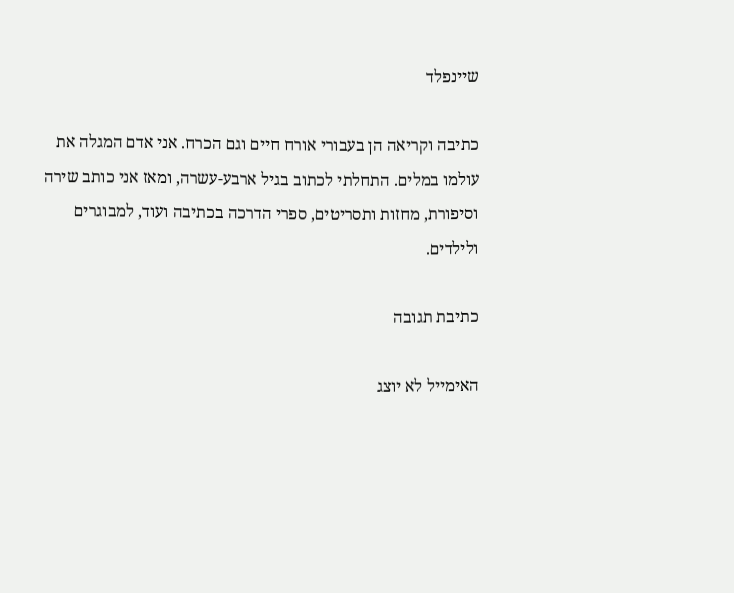שיינפלד

כתיבה וקריאה הן בעבורי אורח חיים וגם הכרח. אני אדם המגלה את עולמו במלים. התחלתי לכתוב בגיל ארבע-עשרה, ומאז אני כותב שירה וסיפורת, מחזות ותסריטים, ספרי הדרכה בכתיבה ועוד, למבוגרים ולילדים.

כתיבת תגובה

האימייל לא יוצג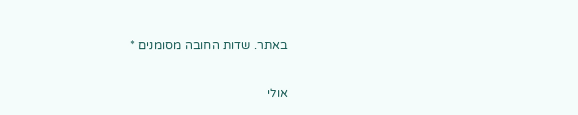באתר. שדות החובה מסומנים *

אולי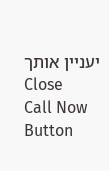יעניין אותך
Close
Call Now Button